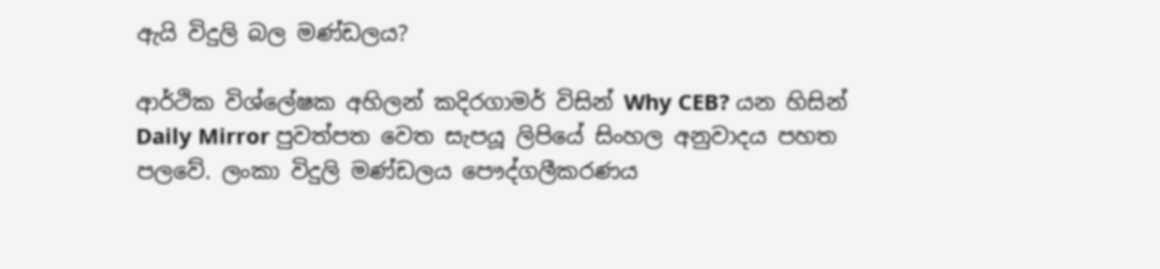ඇයි විදුලි බල මණ්ඩලය?

ආර්ථික විශ්ලේෂක අහිලන් කදිරගාමර් විසින් Why CEB? යන හිසින් Daily Mirror පුවත්පත වෙත සැපයූ ලිපියේ සිංහල අනුවාදය පහත පලවේ. ලංකා විදුලි මණ්ඩලය පෞද්ගලීකරණය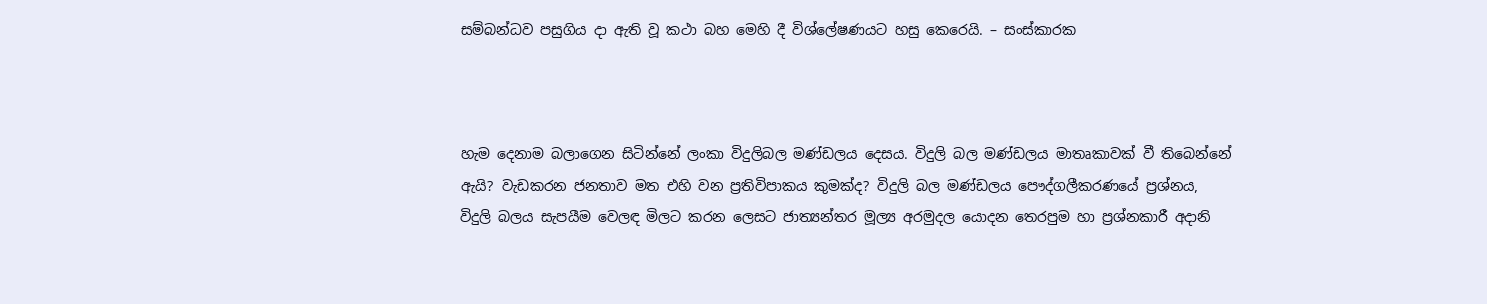සම්බන්ධව පසුගිය දා ඇති වූ කථා බහ මෙහි දී විශ්ලේෂණයට හසු කෙරෙයි. – සංස්කාරක



හැම දෙනාම බලාගෙන සිටින්නේ ලංකා විදුලිබල මණ්ඩලය දෙසය. විදුලි බල මණ්ඩලය මාතෘකාවක් වී තිබෙන්නේ ඇයි? වැඩකරන ජනතාව මත එහි වන ප්‍රතිවිපාකය කුමක්ද? විදුලි බල මණ්ඩලය පෞද්ගලීකරණයේ ප්‍රශ්නය, විදුලි බලය සැපයීම වෙලඳ මිලට කරන ලෙසට ජාත්‍යන්තර මූල්‍ය අරමුදල යොදන තෙරපුම හා ප්‍රශ්නකාරී අදානි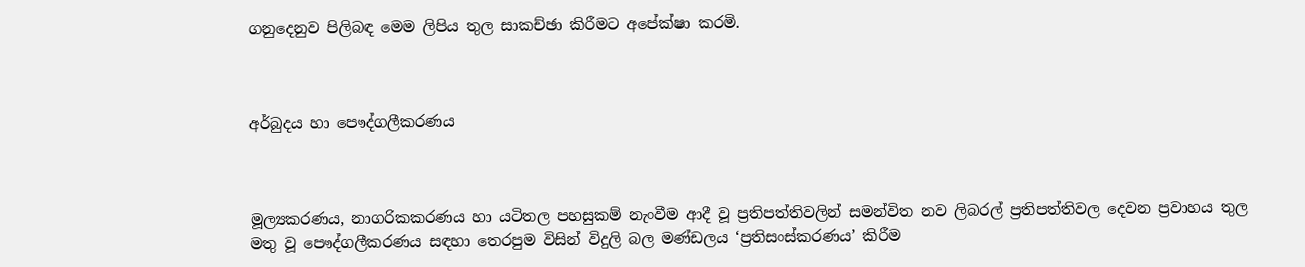ගනුදෙනුව පිලිබඳ මෙම ලිපිය තුල සාකච්ඡා කිරීමට අපේක්ෂා කරමි.



අර්බුදය හා පෞද්ගලීකරණය



මූල්‍යකරණය, නාගරිකකරණය හා යටිතල පහසුකම් නැංවීම ආදී වූ ප්‍රතිපත්තිවලින් සමන්විත නව ලිබරල් ප්‍රතිපත්තිවල දෙවන ප්‍රවාහය තුල මතු වූ පෞද්ගලීකරණය සඳහා තෙරපුම විසින් විදුලි බල මණ්ඩලය ‘ප්‍රතිසංස්කරණය’ කිරීම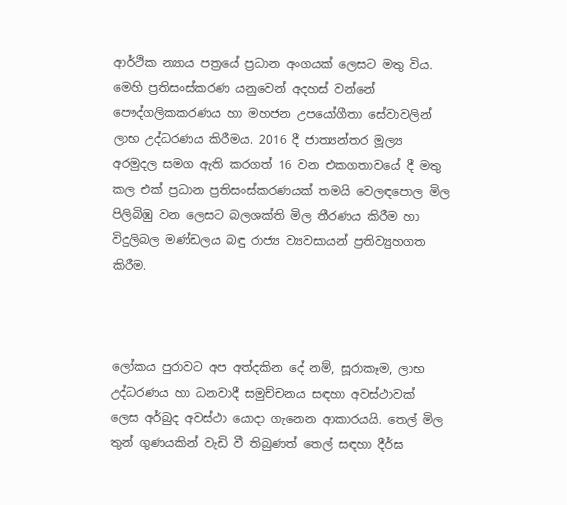ආර්ථික න්‍යාය පත්‍රයේ ප්‍රධාන අංගයක් ලෙසට මතු විය. මෙහි ප්‍රතිසංස්කරණ යනුවෙන් අදහස් වන්නේ පෞද්ගලිකකරණය හා මහජන උපයෝගීතා සේවාවලින් ලාභ උද්ධරණය කිරීමය. 2016 දී ජාත්‍යන්තර මූල්‍ය අරමුදල සමග ඇති කරගත් 16 වන එකගතාවයේ දී මතු කල එක් ප්‍රධාන ප්‍රතිසංස්කරණයක් තමයි වෙලඳපොල මිල පිලිබිඹු වන ලෙසට බලශක්ති මිල තීරණය කිරීම හා විදුලිබල මණ්ඩලය බඳු රාජ්‍ය ව්‍යවසායන් ප්‍රතිව්‍යුහගත කිරීම.



ලෝකය පුරාවට අප අත්දකින දේ නම්, සූරාකෑම, ලාභ උද්ධරණය හා ධනවාදී සමුච්චනය සඳහා අවස්ථාවක් ලෙස අර්බුද අවස්ථා යොදා ගැනෙන ආකාරයයි. තෙල් මිල තුන් ගුණයකින් වැඩි වී තිබුණත් තෙල් සඳහා දීර්ඝ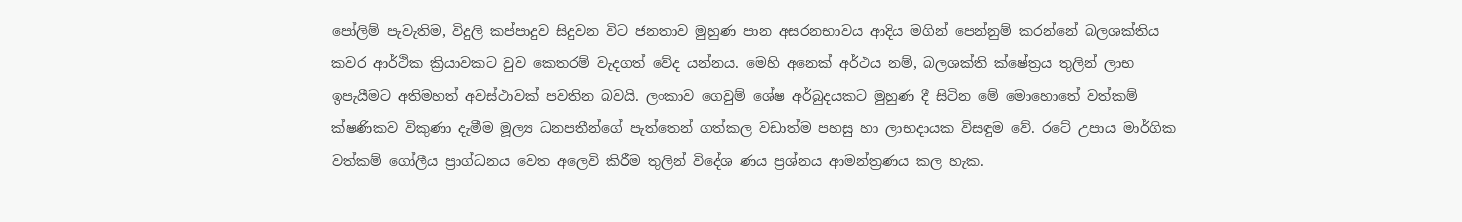පෝලිම් පැවැතිම, විදුලි කප්පාදුව සිදුවන විට ජනතාව මුහුණ පාන අසරනභාවය ආදිය මගින් පෙන්නුම් කරන්නේ බලශක්තිය කවර ආර්ථික ක්‍රියාවකට වුව කෙතරම් වැදගත් වේද යන්නය. මෙහි අනෙක් අර්ථය නම්, බලශක්ති ක්ෂේත්‍රය තුලින් ලාභ ඉපැයීමට අතිමහත් අවස්ථාවක් පවතින බවයි. ලංකාව ගෙවුම් ශේෂ අර්බුදයකට මුහුණ දී සිටින මේ මොහොතේ වත්කම් ක්ෂණිකව විකුණා දැමීම මූල්‍ය ධනපතීන්ගේ පැත්තෙන් ගත්කල වඩාත්ම පහසු හා ලාභදායක විසඳුම වේ. රටේ උපාය මාර්ගික වත්කම් ගෝලීය ප්‍රාග්ධනය වෙත අලෙවි කිරීම තුලින් විදේශ ණය ප්‍රශ්නය ආමන්ත්‍රණය කල හැක.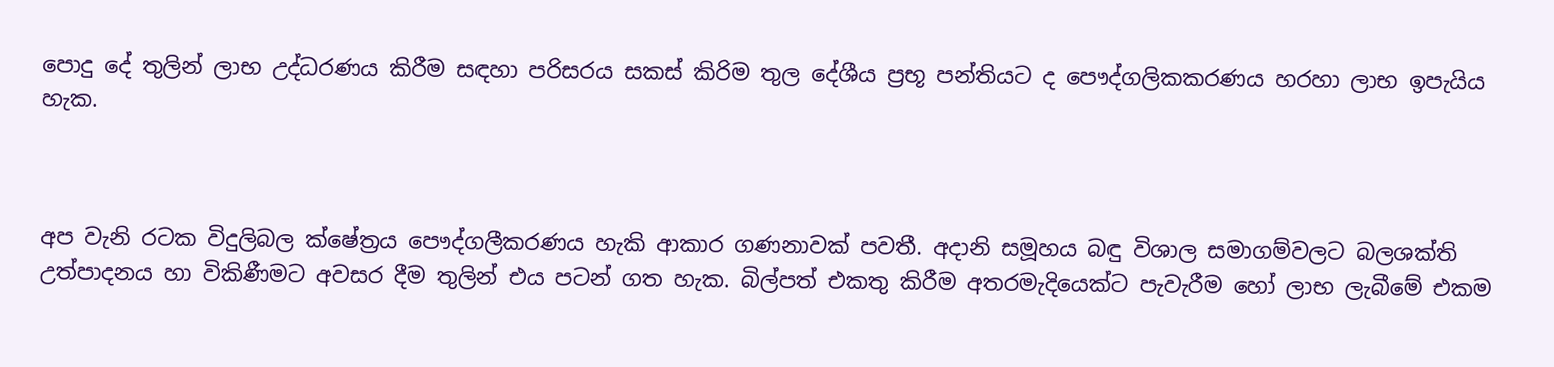පොදු දේ තුලින් ලාභ උද්ධරණය කිරීම සඳහා පරිසරය සකස් කිරිම තුල දේශීය ප්‍රභූ පන්තියට ද පෞද්ගලිකකරණය හරහා ලාභ ඉපැයිය හැක.



අප වැනි රටක විදුලිබල ක්ෂේත්‍රය පෞද්ගලීකරණය හැකි ආකාර ගණනාවක් පවතී. අදානි සමූහය බඳු විශාල සමාගම්වලට බලශක්ති උත්පාදනය හා විකිණීමට අවසර දීම තුලින් එය පටන් ගත හැක. බිල්පත් එකතු කිරීම අතරමැදියෙක්ට පැවැරීම හෝ ලාභ ලැබීමේ එකම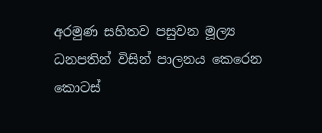අරමුණ සහිතව පසුවන මූල්‍ය ධනපතින් විසින් පාලනය කෙරෙන කොටස්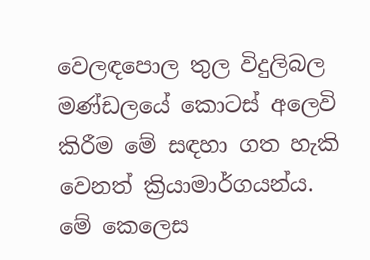වෙලඳපොල තුල විදුලිබල මණ්ඩලයේ කොටස් අලෙවි කිරීම මේ සඳහා ගත හැකි වෙනත් ක්‍රියාමාර්ගයන්ය. මේ කෙලෙස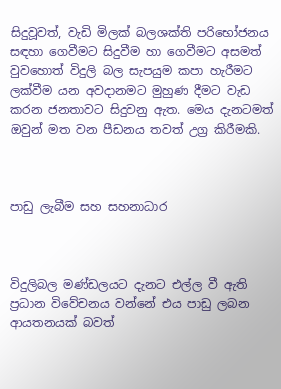සිදුවූවත්, වැඩි මිලක් බලශක්ති පරිභෝජනය සඳහා ගෙවීමට සිදුවීම හා ගෙවීමට අසමත් වුවහොත් විදුලි බල සැපයුම කපා හැරීමට ලක්වීම යන අවදානමට මුහුණ දීමට වැඩ කරන ජනතාවට සිදුවනු ඇත. මෙය දැනටමත් ඔවුන් මත වන පීඩනය තවත් උග්‍ර කිරීමකි.



පාඩු ලැබීම සහ සහනාධාර



විදුලිබල මණ්ඩලයට දැනට එල්ල වී ඇති ප්‍රධාන විවේචනය වන්නේ එය පාඩු ලබන ආයතනයක් බවත්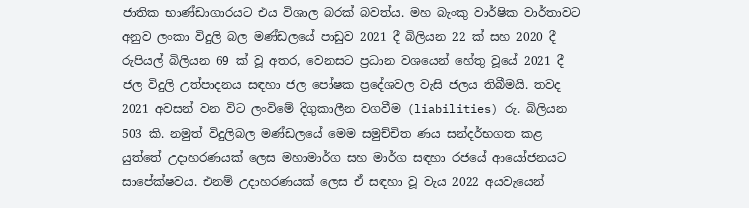ජාතික භාණ්ඩාගාරයට එය විශාල බරක් බවත්ය. මහ බැංකු වාර්ෂික වාර්තාවට අනුව ලංකා විදුලි බල මණ්ඩලයේ පාඩුව 2021 දී බිලියන 22 ක් සහ 2020 දී රුපියල් බිලියන 69 ක් වූ අතර, වෙනසට ප්‍රධාන වශයෙන් හේතු වූයේ 2021 දී ජල විදුලි උත්පාදනය සඳහා ජල පෝෂක ප්‍රදේශවල වැසි ජලය තිබීමයි. තවද 2021 අවසන් වන විට ලංවිමේ දිගුකාලීන වගවීම (liabilities) රු. බිලියන 503 කි. නමුත් විදුලිබල මණ්ඩලයේ මෙම සමුච්චිත ණය සන්දර්භගත කළ යුත්තේ උදාහරණයක් ලෙස මහාමාර්ග සහ මාර්ග සඳහා රජයේ ආයෝජනයට සාපේක්ෂවය. එනම් උදාහරණයක් ලෙස ඒ සඳහා වූ වැය 2022 අයවැයෙන්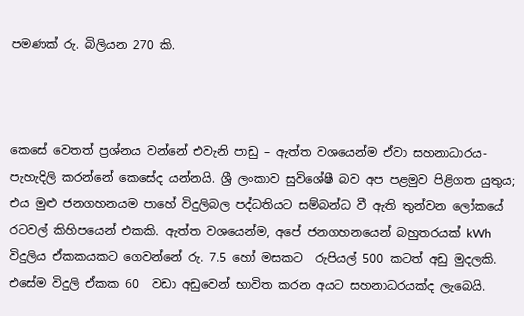පමණක් රු. බිලියන 270 කි.



කෙසේ වෙතත් ප්‍රශ්නය වන්නේ එවැනි පාඩු – ඇත්ත වශයෙන්ම ඒවා සහනාධාරය- පැහැදිලි කරන්නේ කෙසේද යන්නයි. ශ්‍රී ලංකාව සුවිශේෂී බව අප පළමුව පිළිගත යුතුය; එය මුළු ජනගහනයම පාහේ විදුලිබල පද්ධතියට සම්බන්ධ වී ඇති තුන්වන ලෝකයේ රටවල් කිහිපයෙන් එකකි. ඇත්ත වශයෙන්ම, අපේ ජනගහනයෙන් බහුතරයක් kWh විදුලිය ඒකකයකට ගෙවන්නේ රු. 7.5 හෝ මසකට  රුපියල් 500 කටත් අඩු මුදලකි. එසේම විදුලි ඒකක 60  වඩා අඩුවෙන් භාවිත කරන අයට සහනාධරයක්ද ලැබෙයි.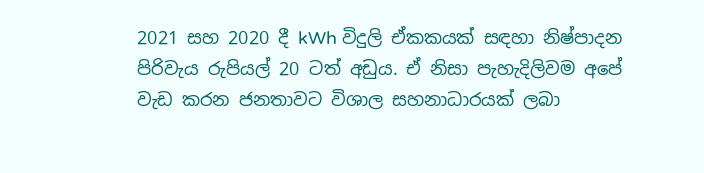2021 සහ 2020 දී kWh විදුලි ඒකකයක් සඳහා නිෂ්පාදන පිරිවැය රුපියල් 20 ටත් අඩුය. ඒ නිසා පැහැදිලිවම අපේ වැඩ කරන ජනතාවට විශාල සහනාධාරයක් ලබා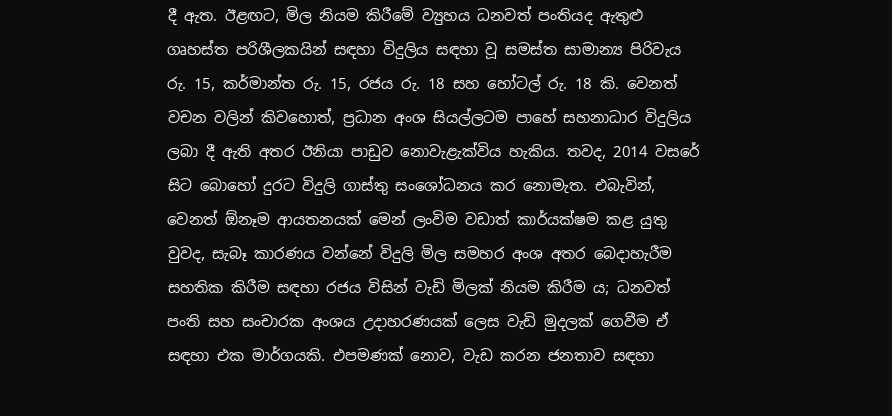දී ඇත. ඊළඟට, මිල නියම කිරීමේ ව්‍යුහය ධනවත් පංතියද ඇතුළු ගෘහස්ත පරිශීලකයින් සඳහා විදුලිය සඳහා වූ සමස්ත සාමාන්‍ය පිරිවැය රු. 15, කර්මාන්ත රු. 15, රජය රු. 18 සහ හෝටල් රු. 18 කි. වෙනත් වචන වලින් කිවහොත්, ප්‍රධාන අංශ සියල්ලටම පාහේ සහනාධාර විදුලිය ලබා දී ඇති අතර ඊනියා පාඩුව නොවැළැක්විය හැකිය. තවද, 2014 වසරේ සිට බොහෝ දුරට විදුලි ගාස්තු සංශෝධනය කර නොමැත. එබැවින්, වෙනත් ඕනෑම ආයතනයක් මෙන් ලංවිම වඩාත් කාර්යක්ෂම කළ යුතු වුවද, සැබෑ කාරණය වන්නේ විදුලි මිල සමහර අංශ අතර බෙදාහැරීම සහතික කිරීම සඳහා රජය විසින් වැඩි මිලක් නියම කිරීම ය; ධනවත් පංති සහ සංචාරක අංශය උදාහරණයක් ලෙස වැඩි මුදලක් ගෙවීම ඒ සඳහා එක මාර්ගයකි. එපමණක් නොව, වැඩ කරන ජනතාව සඳහා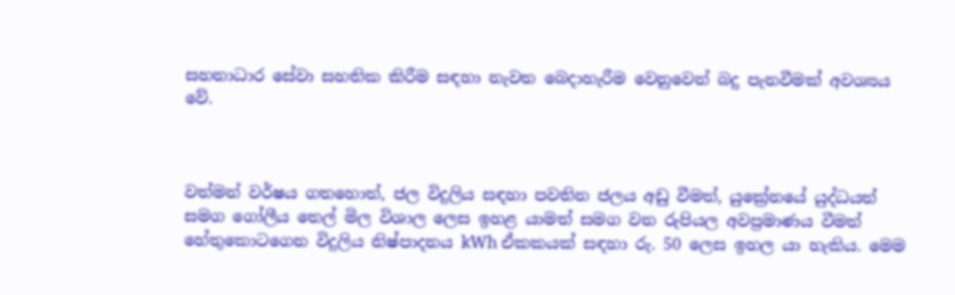සහනාධාර සේවා සහතික කිරීම සඳහා නැවත බෙදාහැරීම වෙනුවෙන් බදු පැනවීමක් අවශ්‍යය වේ.



වත්මන් වර්ෂය ගතහොත්, ජල විදුලිය සඳහා පවතින ජලය අඩු වීමත්, යුක්‍රේනයේ යුද්ධයත් සමග ගෝලීය තෙල් මිල විශාල ලෙස ඉහළ යාමත් සමග වන රුපියල අවප්‍රමාණය වීමත් හේතුකොටගෙන විදුලිය නිෂ්පාදනය kWh ඒකකයක් සඳහා රු. 50 ලෙස ඉහල යා හැකිය. මෙම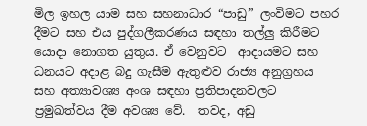මිල ඉහල යාම සහ සහනාධාර “පාඩු” ලංවිමට පහර දීමට සහ එය පුද්ගලීකරණය සඳහා තල්ලු කිරීමට යොදා නොගත යුතුය. ඒ වෙනුවට  ආදායමට සහ ධනයට අදාළ බදු ගැසීම ඇතුළුව රාජ්‍ය අනුග්‍රහය සහ අත්‍යාවශ්‍ය අංශ සඳහා ප්‍රතිපාදනවලට ප්‍රමුඛත්වය දීම අවශ්‍ය වේ.  තවද, අඩු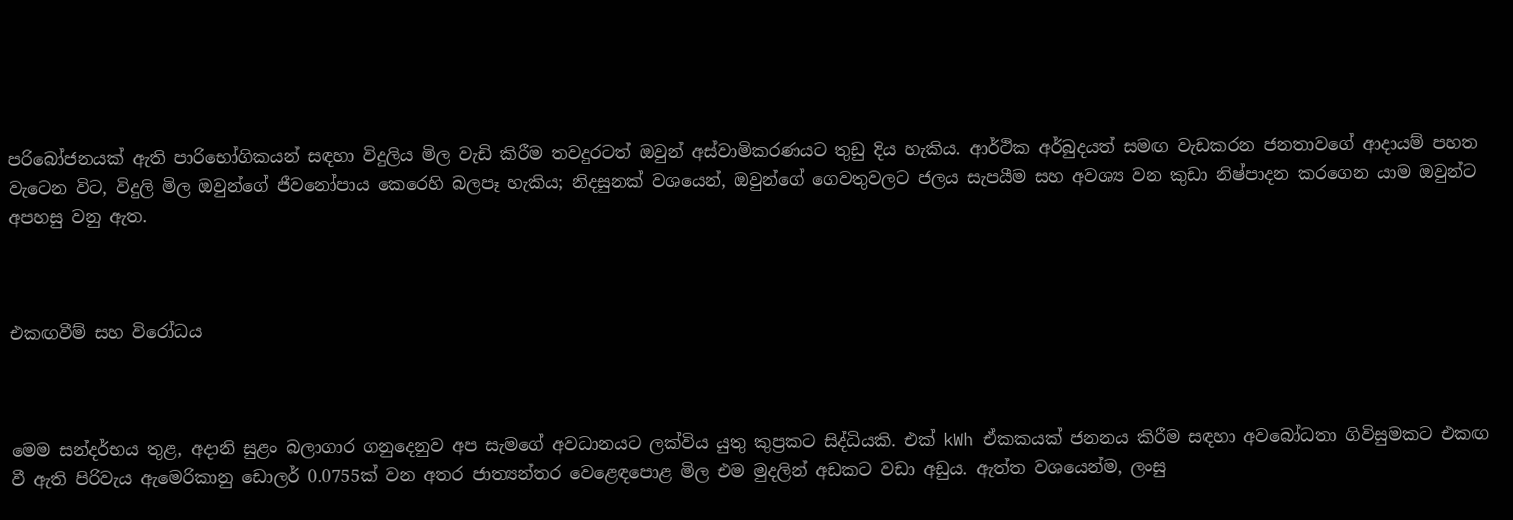පරිබෝජනයක් ඇති පාරිභෝගිකයන් සඳහා විදුලිය මිල වැඩි කිරීම තවදුරටත් ඔවුන් අස්වාමිකරණයට තුඩු දිය හැකිය. ආර්ථික අර්බුදයත් සමඟ වැඩකරන ජනතාවගේ ආදායම් පහත වැටෙන විට, විදුලි මිල ඔවුන්ගේ ජීවනෝපාය කෙරෙහි බලපෑ හැකිය; නිදසුනක් වශයෙන්, ඔවුන්ගේ ගෙවතුවලට ජලය සැපයීම සහ අවශ්‍ය වන කුඩා නිෂ්පාදන කරගෙන යාම ඔවුන්ට අපහසු වනු ඇත.



එකඟවීම් සහ විරෝධය



මෙම සන්දර්භය තුළ, අදානි සුළං බලාගාර ගනුදෙනුව අප සැමගේ අවධානයට ලක්විය යුතු කුප්‍රකට සිද්ධියකි. එක් kWh ඒකකයක් ජනනය කිරීම සඳහා අවබෝධතා ගිවිසුමකට එකඟ වී ඇති පිරිවැය ඇමෙරිකානු ඩොලර් 0.0755ක් වන අතර ජාත්‍යන්තර වෙළෙඳපොළ මිල එම මුදලින් අඩකට වඩා අඩුය. ඇත්ත වශයෙන්ම, ලංසු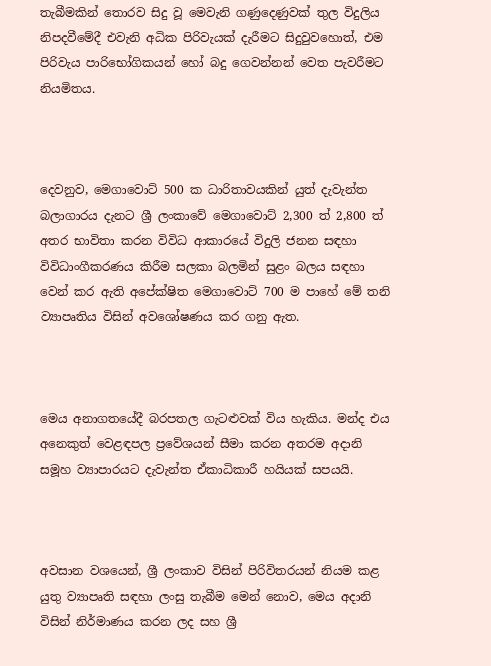තැබීමකින් තොරව සිදු වූ මෙවැනි ගණුදෙණුවක් තුල විදුලිය නිපදවීමේදී එවැනි අධික පිරිවැයක් දැරීමට සිදුවුවහොත්, එම පිරිවැය පාරිභෝගිකයන් හෝ බදු ගෙවන්නන් වෙත පැවරීමට නියමිතය.



දෙවනුව, මෙගාවොට් 500 ක ධාරිතාවයකින් යුත් දැවැන්ත බලාගාරය දැනට ශ්‍රී ලංකාවේ මෙගාවොට් 2,300 ත් 2,800 ත් අතර භාවිතා කරන විවිධ ආකාරයේ විදුලි ජනන සඳහා විවිධාංගීකරණය කිරීම සලකා බලමින් සුළං බලය සඳහා වෙන් කර ඇති අපේක්ෂිත මෙගාවොට් 700 ම පාහේ මේ තනි ව්‍යාපෘතිය විසින් අවශෝෂණය කර ගනු ඇත.



මෙය අනාගතයේදී බරපතල ගැටළුවක් විය හැකිය. මන්ද එය අනෙකුත් වෙළඳපල ප්‍රවේශයන් සීමා කරන අතරම අදානි සමූහ ව්‍යාපාරයට දැවැන්ත ඒකාධිකාරී හයියක් සපයයි.



අවසාන වශයෙන්, ශ්‍රී ලංකාව විසින් පිරිවිතරයන් නියම කළ යුතු ව්‍යාපෘති සඳහා ලංසු තැබීම මෙන් නොව, මෙය අදානි විසින් නිර්මාණය කරන ලද සහ ශ්‍රී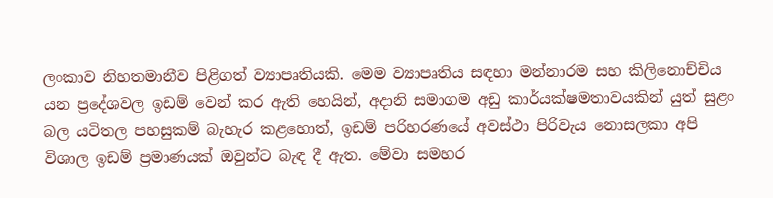ලංකාව නිහතමානීව පිළිගත් ව්‍යාපෘතියකි. මෙම ව්‍යාපෘතිය සඳහා මන්නාරම සහ කිලිනොච්චිය යන ප්‍රදේශවල ඉඩම් වෙන් කර ඇති හෙයින්, අදානි සමාගම අඩු කාර්යක්ෂමතාවයකින් යුත් සුළං බල යටිතල පහසුකම් බැහැර කළහොත්, ඉඩම් පරිහරණයේ අවස්ථා පිරිවැය නොසලකා අපි විශාල ඉඩම් ප්‍රමාණයක් ඔවුන්ට බැඳ දී ඇත. මේවා සමහර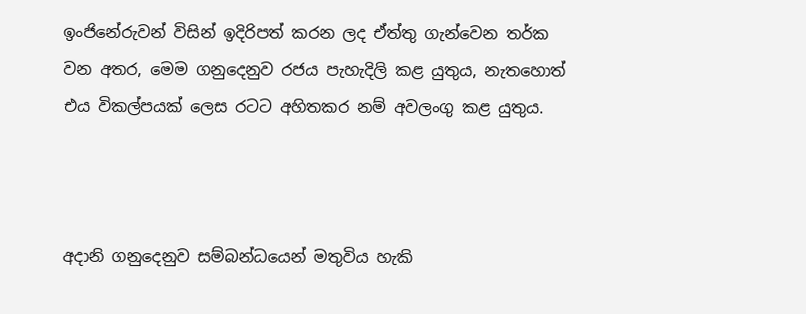ඉංජිනේරුවන් විසින් ඉදිරිපත් කරන ලද ඒත්තු ගැන්වෙන තර්ක වන අතර, මෙම ගනුදෙනුව රජය පැහැදිලි කළ යුතුය, නැතහොත් එය විකල්පයක් ලෙස රටට අහිතකර නම් අවලංගු කළ යුතුය.



අදානි ගනුදෙනුව සම්බන්ධයෙන් මතුවිය හැකි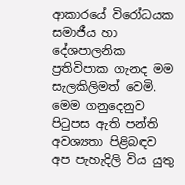ආකාරයේ විරෝධයක සමාජීය හා දේශපාලනික ප්‍රතිවිපාක ගැනද මම සැලකිලිමත් වෙමි. මෙම ගනුදෙනුව පිටුපස ඇති පන්ති අවශ්‍යතා පිළිබඳව අප පැහැදිලි විය යුතු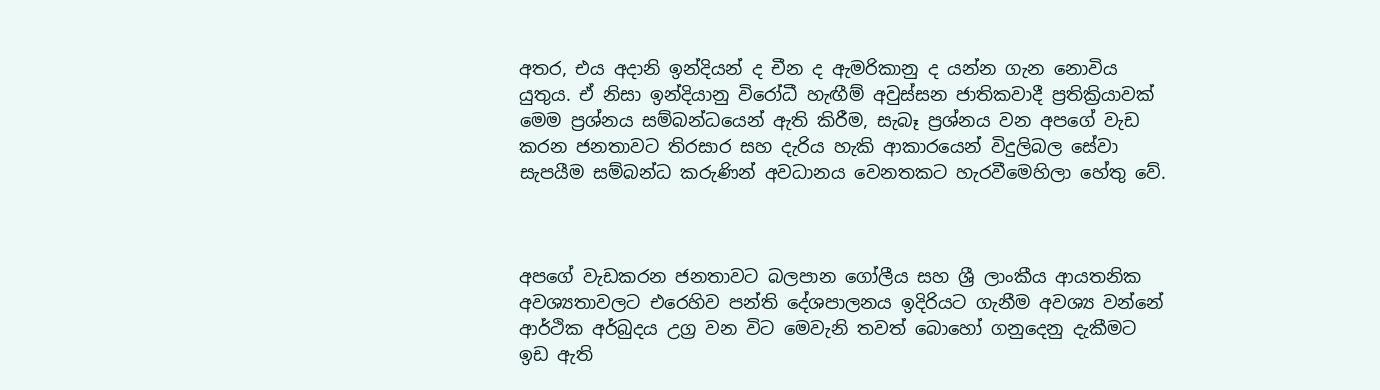අතර, එය අදානි ඉන්දියන් ද චීන ද ඇමරිකානු ද යන්න ගැන නොවිය යුතුය. ඒ නිසා ඉන්දියානු විරෝධී හැඟීම් අවුස්සන ජාතිකවාදී ප්‍රතික්‍රියාවක් මෙම ප්‍රශ්නය සම්බන්ධයෙන් ඇති කිරීම, සැබෑ ප්‍රශ්නය වන අපගේ වැඩ කරන ජනතාවට තිරසාර සහ දැරිය හැකි ආකාරයෙන් විදුලිබල සේවා සැපයීම සම්බන්ධ කරුණින් අවධානය වෙනතකට හැරවීමෙහිලා හේතු වේ.



අපගේ වැඩකරන ජනතාවට බලපාන ගෝලීය සහ ශ්‍රී ලාංකීය ආයතනික අවශ්‍යතාවලට එරෙහිව පන්ති දේශපාලනය ඉදිරියට ගැනීම අවශ්‍ය වන්නේ ආර්ථික අර්බුදය උග්‍ර වන විට මෙවැනි තවත් බොහෝ ගනුදෙනු දැකීමට ඉඩ ඇති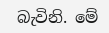බැවිනි. මේ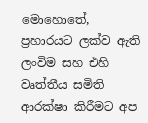මොහොතේ, ප්‍රහාරයට ලක්ව ඇති ලංවිම සහ එහි වෘත්තීය සමිති ආරක්ෂා කිරීමට අප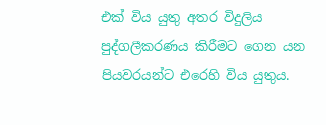එක් විය යුතු අතර විදුලිය පුද්ගලීකරණය කිරීමට ගෙන යන පියවරයන්ට එරෙහි විය යුතුය.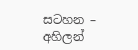සටහන – අහිලන්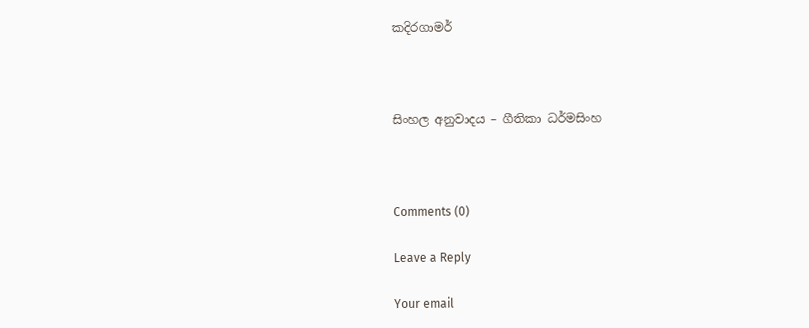කදිරගාමර්



සිංහල අනුවාදය – ගීතිකා ධර්මසිංහ



Comments (0)

Leave a Reply

Your email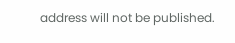address will not be published.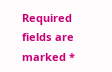Required fields are marked *